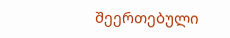შეერთებული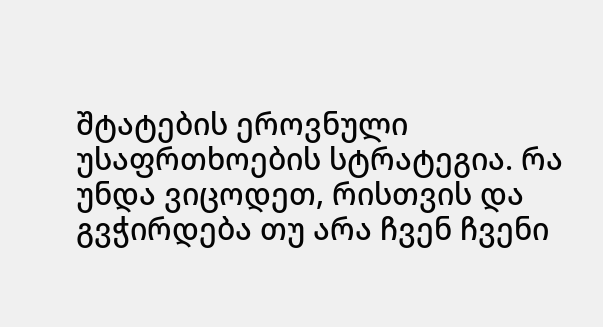შტატების ეროვნული უსაფრთხოების სტრატეგია. რა უნდა ვიცოდეთ, რისთვის და გვჭირდება თუ არა ჩვენ ჩვენი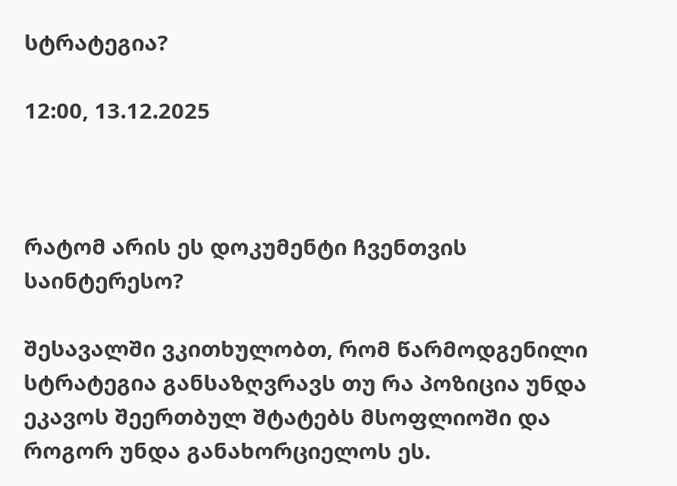სტრატეგია?

12:00, 13.12.2025



რატომ არის ეს დოკუმენტი ჩვენთვის საინტერესო?

შესავალში ვკითხულობთ, რომ წარმოდგენილი სტრატეგია განსაზღვრავს თუ რა პოზიცია უნდა ეკავოს შეერთბულ შტატებს მსოფლიოში და როგორ უნდა განახორციელოს ეს.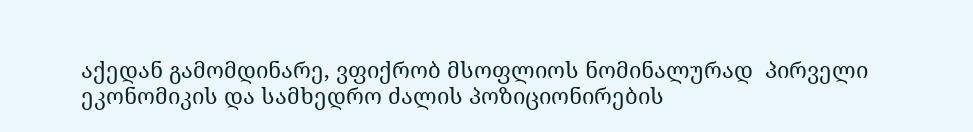აქედან გამომდინარე, ვფიქრობ მსოფლიოს ნომინალურად  პირველი ეკონომიკის და სამხედრო ძალის პოზიციონირების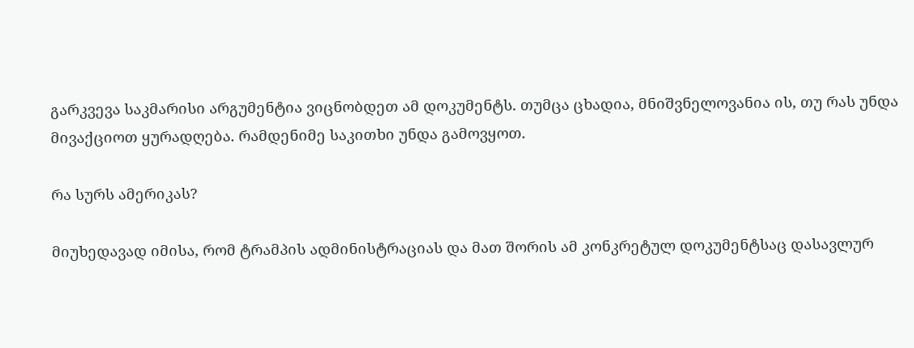გარკვევა საკმარისი არგუმენტია ვიცნობდეთ ამ დოკუმენტს. თუმცა ცხადია, მნიშვნელოვანია ის, თუ რას უნდა მივაქციოთ ყურადღება. რამდენიმე საკითხი უნდა გამოვყოთ.

რა სურს ამერიკას?

მიუხედავად იმისა, რომ ტრამპის ადმინისტრაციას და მათ შორის ამ კონკრეტულ დოკუმენტსაც დასავლურ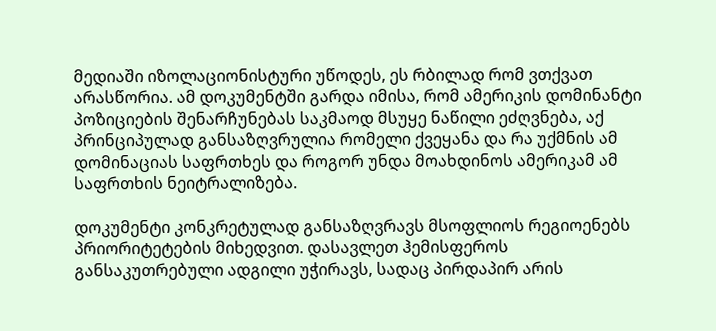მედიაში იზოლაციონისტური უწოდეს, ეს რბილად რომ ვთქვათ არასწორია. ამ დოკუმენტში გარდა იმისა, რომ ამერიკის დომინანტი პოზიციების შენარჩუნებას საკმაოდ მსუყე ნაწილი ეძღვნება, აქ პრინციპულად განსაზღვრულია რომელი ქვეყანა და რა უქმნის ამ დომინაციას საფრთხეს და როგორ უნდა მოახდინოს ამერიკამ ამ საფრთხის ნეიტრალიზება.

დოკუმენტი კონკრეტულად განსაზღვრავს მსოფლიოს რეგიოენებს პრიორიტეტების მიხედვით. დასავლეთ ჰემისფეროს განსაკუთრებული ადგილი უჭირავს, სადაც პირდაპირ არის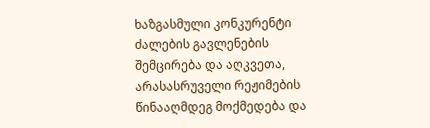ხაზგასმული კონკურენტი ძალების გავლენების შემცირება და აღკვეთა, არასასრუველი რეჟიმების წინააღმდეგ მოქმედება და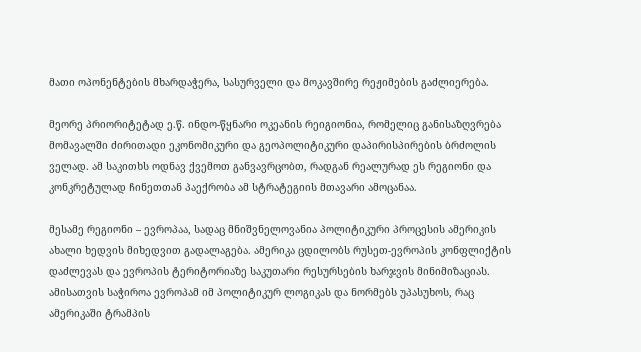მათი ოპონენტების მხარდაჭერა, სასურველი და მოკავშირე რეჟიმების გაძლიერება.

მეორე პრიორიტეტად ე.წ. ინდო-წყნარი ოკეანის რეიგიონია, რომელიც განისაზღვრება მომავალში ძირითადი ეკონომიკური და გეოპოლიტიკური დაპირისპირების ბრძოლის ველად. ამ საკითხს ოდნავ ქვემოთ განვავრცობთ, რადგან რეალურად ეს რეგიონი და კონკრეტულად ჩინეთთან პაექრობა ამ სტრატეგიის მთავარი ამოცანაა.

მესამე რეგიონი – ევროპაა, სადაც მნიშვნელოვანია პოლიტიკური პროცესის ამერიკის ახალი ხედვის მიხედვით გადალაგება. ამერიკა ცდილობს რუსეთ-ევროპის კონფლიქტის დაძლევას და ევროპის ტერიტორიაზე საკუთარი რესურსების ხარჯვის მინიმიზაციას. ამისათვის საჭიროა ევროპამ იმ პოლიტიკურ ლოგიკას და ნორმებს უპასუხოს, რაც ამერიკაში ტრამპის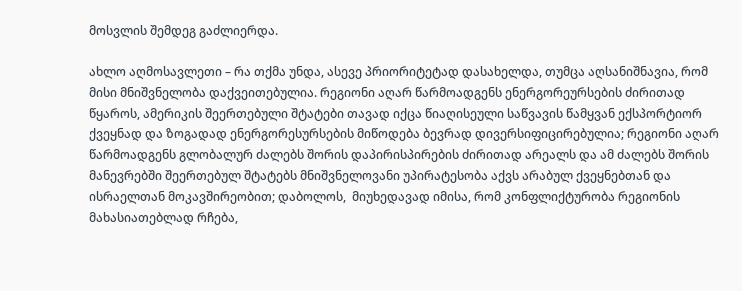მოსვლის შემდეგ გაძლიერდა.

ახლო აღმოსავლეთი – რა თქმა უნდა, ასევე პრიორიტეტად დასახელდა, თუმცა აღსანიშნავია, რომ მისი მნიშვნელობა დაქვეითებულია. რეგიონი აღარ წარმოადგენს ენერგორეურსების ძირითად წყაროს, ამერიკის შეერთებული შტატები თავად იქცა წიაღისეული საწვავის წამყვან ექსპორტიორ ქვეყნად და ზოგადად ენერგორესურსების მიწოდება ბევრად დივერსიფიცირებულია; რეგიონი აღარ წარმოადგენს გლობალურ ძალებს შორის დაპირისპირების ძირითად არეალს და ამ ძალებს შორის მანევრებში შეერთებულ შტატებს მნიშვნელოვანი უპირატესობა აქვს არაბულ ქვეყნებთან და ისრაელთან მოკავშირეობით; დაბოლოს,  მიუხედავად იმისა, რომ კონფლიქტურობა რეგიონის მახასიათებლად რჩება,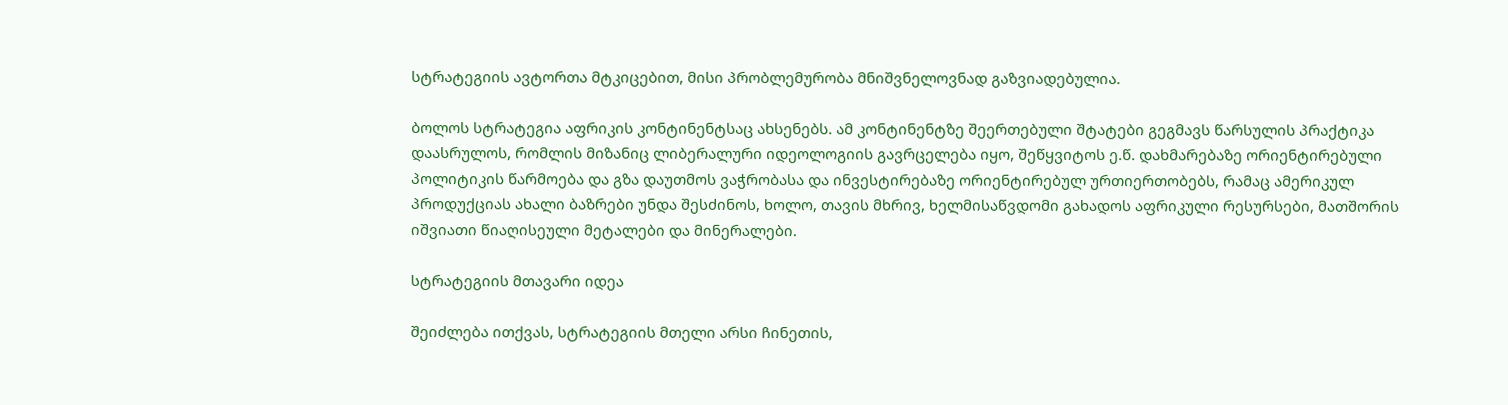სტრატეგიის ავტორთა მტკიცებით, მისი პრობლემურობა მნიშვნელოვნად გაზვიადებულია.

ბოლოს სტრატეგია აფრიკის კონტინენტსაც ახსენებს. ამ კონტინენტზე შეერთებული შტატები გეგმავს წარსულის პრაქტიკა დაასრულოს, რომლის მიზანიც ლიბერალური იდეოლოგიის გავრცელება იყო, შეწყვიტოს ე.წ. დახმარებაზე ორიენტირებული პოლიტიკის წარმოება და გზა დაუთმოს ვაჭრობასა და ინვესტირებაზე ორიენტირებულ ურთიერთობებს, რამაც ამერიკულ პროდუქციას ახალი ბაზრები უნდა შესძინოს, ხოლო, თავის მხრივ, ხელმისაწვდომი გახადოს აფრიკული რესურსები, მათშორის იშვიათი წიაღისეული მეტალები და მინერალები.

სტრატეგიის მთავარი იდეა

შეიძლება ითქვას, სტრატეგიის მთელი არსი ჩინეთის,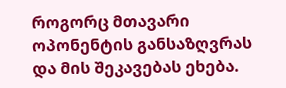როგორც მთავარი ოპონენტის განსაზღვრას და მის შეკავებას ეხება.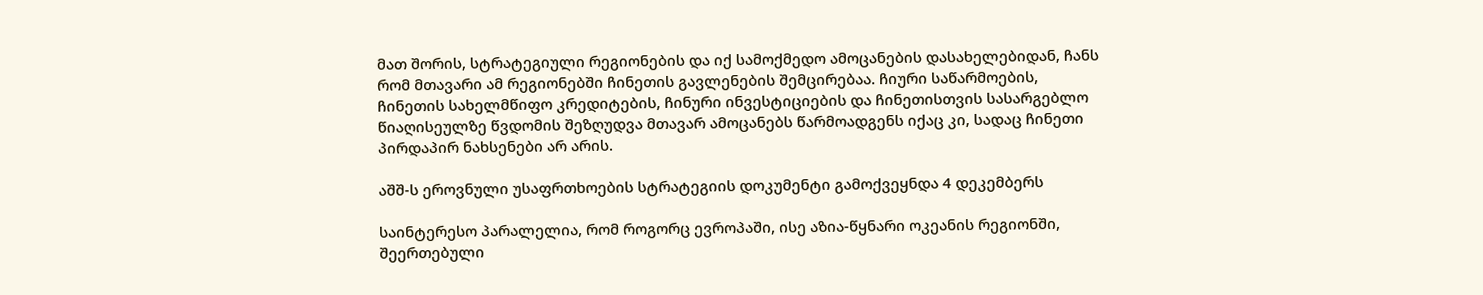მათ შორის, სტრატეგიული რეგიონების და იქ სამოქმედო ამოცანების დასახელებიდან, ჩანს რომ მთავარი ამ რეგიონებში ჩინეთის გავლენების შემცირებაა. ჩიური საწარმოების, ჩინეთის სახელმწიფო კრედიტების, ჩინური ინვესტიციების და ჩინეთისთვის სასარგებლო წიაღისეულზე წვდომის შეზღუდვა მთავარ ამოცანებს წარმოადგენს იქაც კი, სადაც ჩინეთი პირდაპირ ნახსენები არ არის.

აშშ-ს ეროვნული უსაფრთხოების სტრატეგიის დოკუმენტი გამოქვეყნდა 4 დეკემბერს

საინტერესო პარალელია, რომ როგორც ევროპაში, ისე აზია-წყნარი ოკეანის რეგიონში, შეერთებული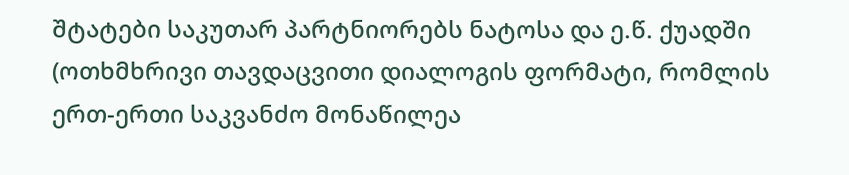შტატები საკუთარ პარტნიორებს ნატოსა და ე.წ. ქუადში (ოთხმხრივი თავდაცვითი დიალოგის ფორმატი, რომლის ერთ-ერთი საკვანძო მონაწილეა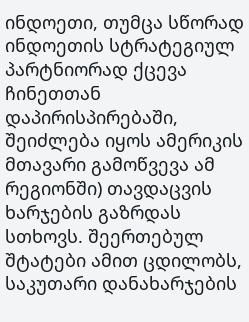ინდოეთი, თუმცა სწორად ინდოეთის სტრატეგიულ პარტნიორად ქცევა ჩინეთთან დაპირისპირებაში, შეიძლება იყოს ამერიკის მთავარი გამოწვევა ამ რეგიონში) თავდაცვის ხარჯების გაზრდას სთხოვს. შეერთებულ შტატები ამით ცდილობს, საკუთარი დანახარჯების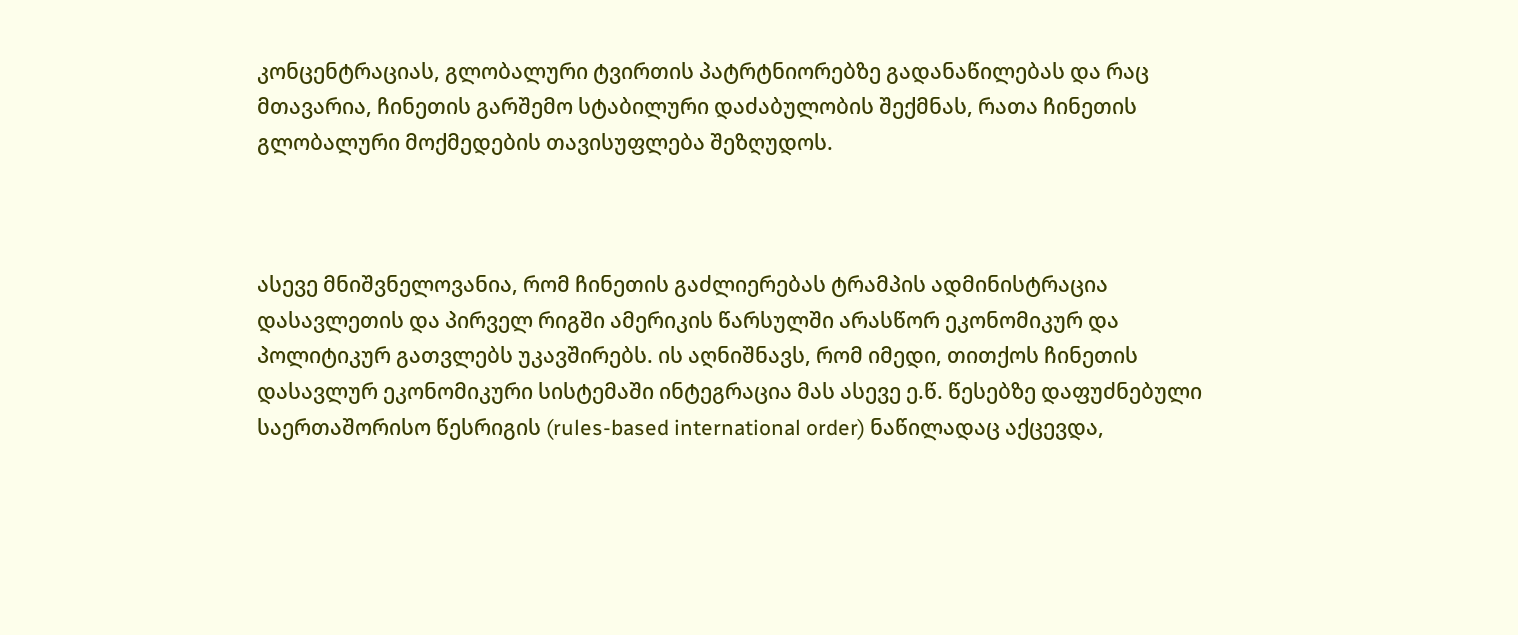კონცენტრაციას, გლობალური ტვირთის პატრტნიორებზე გადანაწილებას და რაც მთავარია, ჩინეთის გარშემო სტაბილური დაძაბულობის შექმნას, რათა ჩინეთის გლობალური მოქმედების თავისუფლება შეზღუდოს.



ასევე მნიშვნელოვანია, რომ ჩინეთის გაძლიერებას ტრამპის ადმინისტრაცია დასავლეთის და პირველ რიგში ამერიკის წარსულში არასწორ ეკონომიკურ და პოლიტიკურ გათვლებს უკავშირებს. ის აღნიშნავს, რომ იმედი, თითქოს ჩინეთის დასავლურ ეკონომიკური სისტემაში ინტეგრაცია მას ასევე ე.წ. წესებზე დაფუძნებული საერთაშორისო წესრიგის (rules-based international order) ნაწილადაც აქცევდა,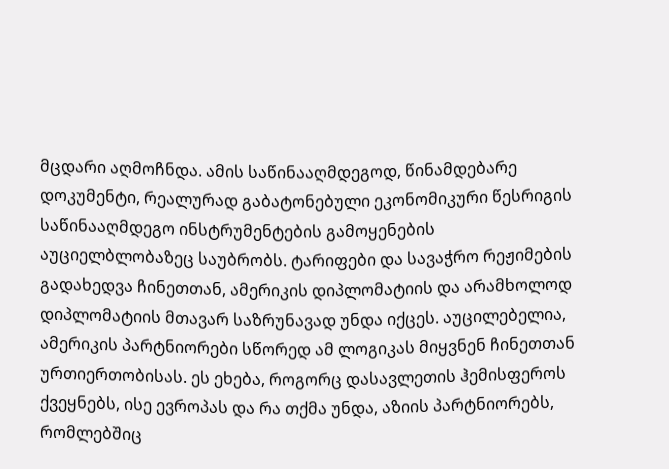მცდარი აღმოჩნდა. ამის საწინააღმდეგოდ, წინამდებარე დოკუმენტი, რეალურად გაბატონებული ეკონომიკური წესრიგის საწინააღმდეგო ინსტრუმენტების გამოყენების აუციელბლობაზეც საუბრობს. ტარიფები და სავაჭრო რეჟიმების გადახედვა ჩინეთთან, ამერიკის დიპლომატიის და არამხოლოდ დიპლომატიის მთავარ საზრუნავად უნდა იქცეს. აუცილებელია, ამერიკის პარტნიორები სწორედ ამ ლოგიკას მიყვნენ ჩინეთთან ურთიერთობისას. ეს ეხება, როგორც დასავლეთის ჰემისფეროს ქვეყნებს, ისე ევროპას და რა თქმა უნდა, აზიის პარტნიორებს, რომლებშიც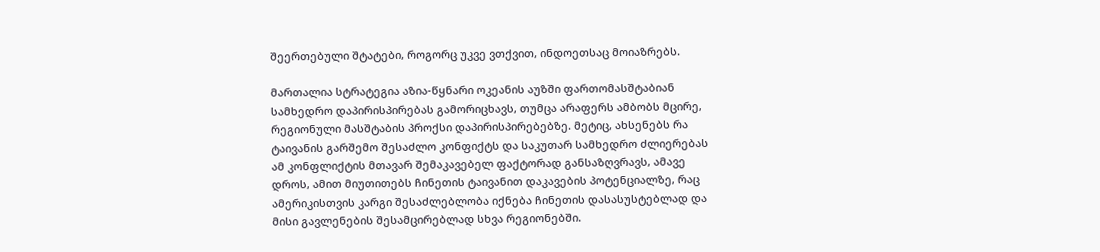შეერთებული შტატები, როგორც უკვე ვთქვით, ინდოეთსაც მოიაზრებს.

მართალია სტრატეგია აზია-წყნარი ოკეანის აუზში ფართომასშტაბიან სამხედრო დაპირისპირებას გამორიცხავს, თუმცა არაფერს ამბობს მცირე, რეგიონული მასშტაბის პროქსი დაპირისპირებებზე. მეტიც, ახსენებს რა ტაივანის გარშემო შესაძლო კონფიქტს და საკუთარ სამხედრო ძლიერებას ამ კონფლიქტის მთავარ შემაკავებელ ფაქტორად განსაზღვრავს, ამავე დროს, ამით მიუთითებს ჩინეთის ტაივანით დაკავების პოტენციალზე, რაც ამერიკისთვის კარგი შესაძლებლობა იქნება ჩინეთის დასასუსტებლად და მისი გავლენების შესამცირებლად სხვა რეგიონებში.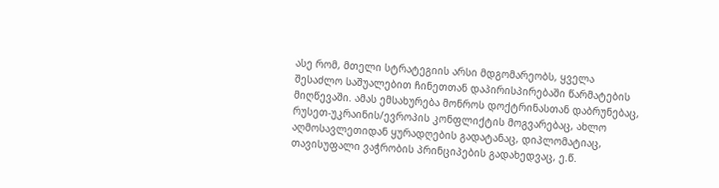ასე რომ, მთელი სტრატეგიის არსი მდგომარეობს, ყველა შესაძლო საშუალებით ჩინეთთან დაპირისპირებაში წარმატების მიღწევაში. ამას ემსახურება მონროს დოქტრინასთან დაბრუნებაც, რუსეთ-უკრაინის/ევროპის კონფლიქტის მოგვარებაც, ახლო აღმოსავლეთიდან ყურადღების გადატანაც, დიპლომატიაც, თავისუფალი ვაჭრობის პრინციპების გადახედვაც, ე.წ.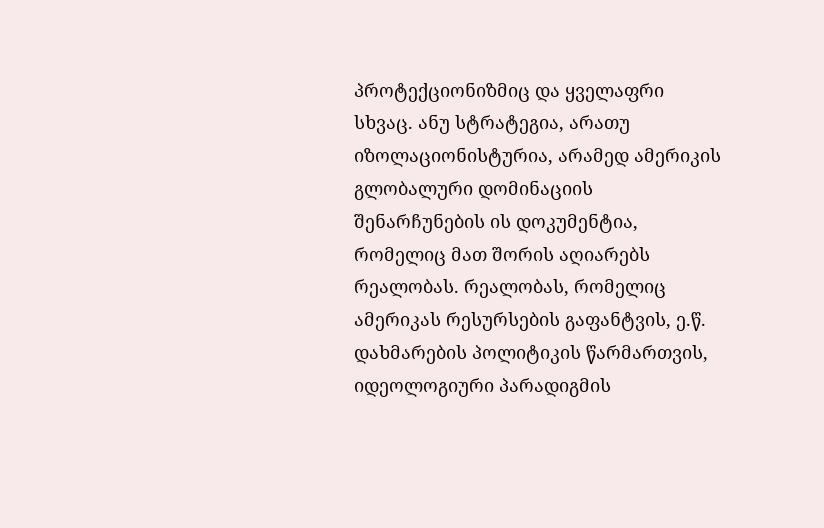პროტექციონიზმიც და ყველაფრი სხვაც. ანუ სტრატეგია, არათუ იზოლაციონისტურია, არამედ ამერიკის გლობალური დომინაციის შენარჩუნების ის დოკუმენტია, რომელიც მათ შორის აღიარებს რეალობას. რეალობას, რომელიც ამერიკას რესურსების გაფანტვის, ე.წ. დახმარების პოლიტიკის წარმართვის, იდეოლოგიური პარადიგმის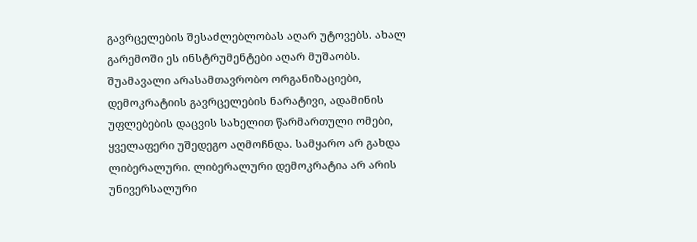გავრცელების შესაძლებლობას აღარ უტოვებს. ახალ გარემოში ეს ინსტრუმენტები აღარ მუშაობს. შუამავალი არასამთავრობო ორგანიზაციები, დემოკრატიის გავრცელების ნარატივი, ადამინის უფლებების დაცვის სახელით წარმართული ომები, ყველაფერი უშედეგო აღმოჩნდა. სამყარო არ გახდა ლიბერალური. ლიბერალური დემოკრატია არ არის უნივერსალური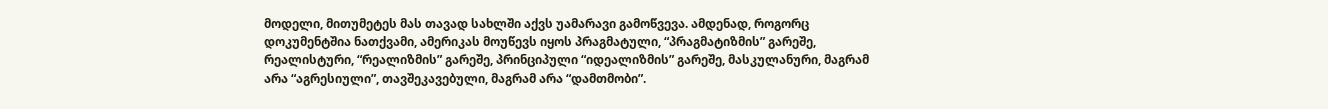მოდელი, მითუმეტეს მას თავად სახლში აქვს უამარავი გამოწვევა. ამდენად, როგორც დოკუმენტშია ნათქვამი, ამერიკას მოუწევს იყოს პრაგმატული, “პრაგმატიზმის” გარეშე, რეალისტური, “რეალიზმის” გარეშე, პრინციპული “იდეალიზმის” გარეშე, მასკულანური, მაგრამ არა “აგრესიული”, თავშეკავებული, მაგრამ არა “დამთმობი”.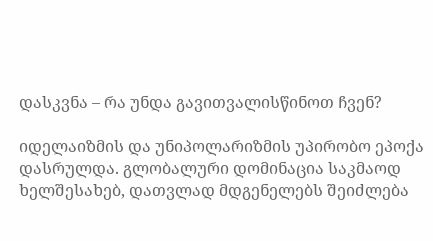დასკვნა – რა უნდა გავითვალისწინოთ ჩვენ?

იდელაიზმის და უნიპოლარიზმის უპირობო ეპოქა დასრულდა. გლობალური დომინაცია საკმაოდ ხელშესახებ, დათვლად მდგენელებს შეიძლება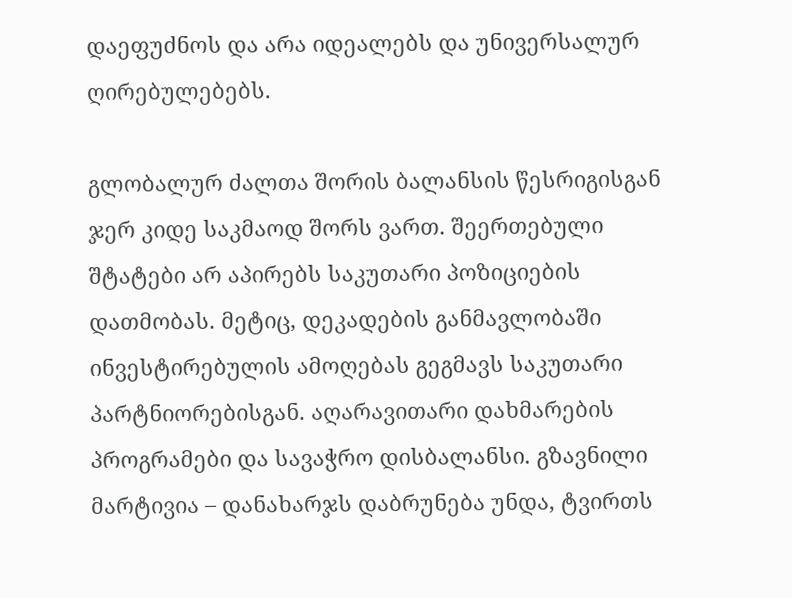დაეფუძნოს და არა იდეალებს და უნივერსალურ ღირებულებებს.

გლობალურ ძალთა შორის ბალანსის წესრიგისგან ჯერ კიდე საკმაოდ შორს ვართ. შეერთებული შტატები არ აპირებს საკუთარი პოზიციების დათმობას. მეტიც, დეკადების განმავლობაში ინვესტირებულის ამოღებას გეგმავს საკუთარი პარტნიორებისგან. აღარავითარი დახმარების პროგრამები და სავაჭრო დისბალანსი. გზავნილი მარტივია – დანახარჯს დაბრუნება უნდა, ტვირთს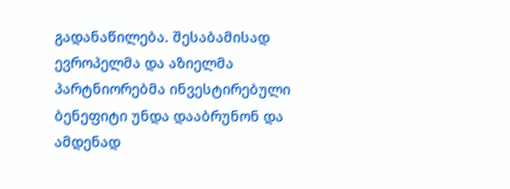გადანაწილება. შესაბამისად ევროპელმა და აზიელმა პარტნიორებმა ინვესტირებული ბენეფიტი უნდა დააბრუნონ და ამდენად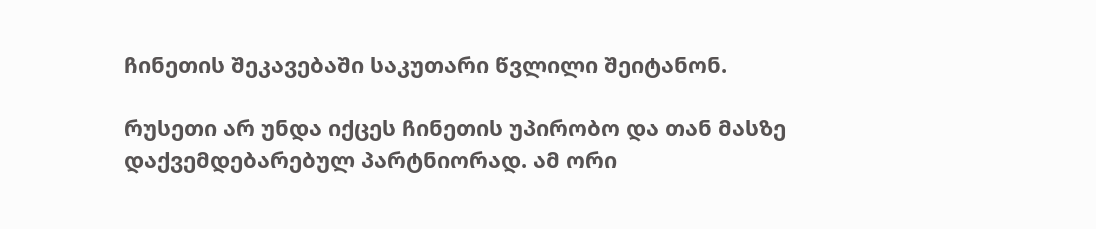ჩინეთის შეკავებაში საკუთარი წვლილი შეიტანონ.

რუსეთი არ უნდა იქცეს ჩინეთის უპირობო და თან მასზე დაქვემდებარებულ პარტნიორად. ამ ორი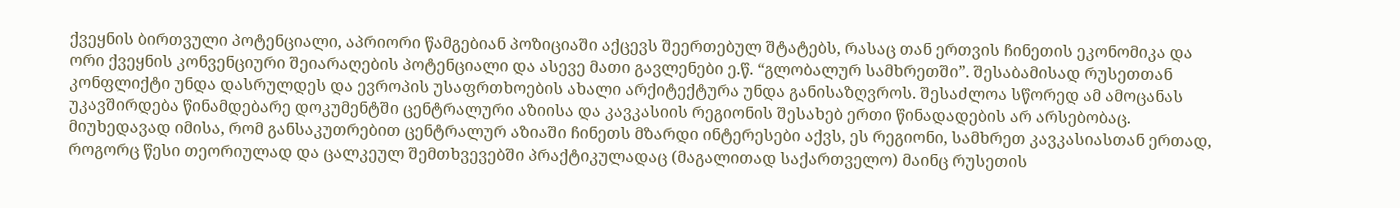ქვეყნის ბირთვული პოტენციალი, აპრიორი წამგებიან პოზიციაში აქცევს შეერთებულ შტატებს, რასაც თან ერთვის ჩინეთის ეკონომიკა და ორი ქვეყნის კონვენციური შეიარაღების პოტენციალი და ასევე მათი გავლენები ე.წ. “გლობალურ სამხრეთში”. შესაბამისად რუსეთთან კონფლიქტი უნდა დასრულდეს და ევროპის უსაფრთხოების ახალი არქიტექტურა უნდა განისაზღვროს. შესაძლოა სწორედ ამ ამოცანას უკავშირდება წინამდებარე დოკუმენტში ცენტრალური აზიისა და კავკასიის რეგიონის შესახებ ერთი წინადადების არ არსებობაც. მიუხედავად იმისა, რომ განსაკუთრებით ცენტრალურ აზიაში ჩინეთს მზარდი ინტერესები აქვს, ეს რეგიონი, სამხრეთ კავკასიასთან ერთად, როგორც წესი თეორიულად და ცალკეულ შემთხვევებში პრაქტიკულადაც (მაგალითად საქართველო) მაინც რუსეთის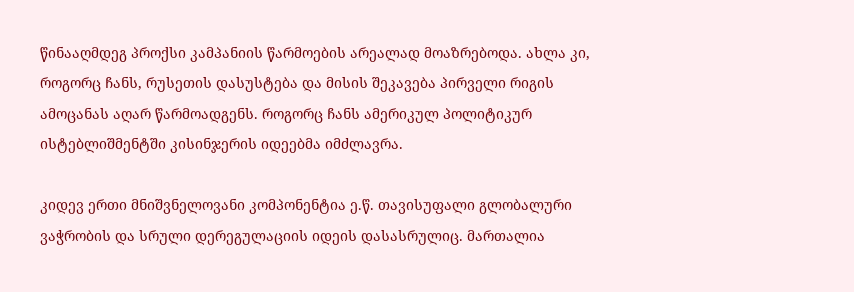წინააღმდეგ პროქსი კამპანიის წარმოების არეალად მოაზრებოდა. ახლა კი, როგორც ჩანს, რუსეთის დასუსტება და მისის შეკავება პირველი რიგის ამოცანას აღარ წარმოადგენს. როგორც ჩანს ამერიკულ პოლიტიკურ ისტებლიშმენტში კისინჯერის იდეებმა იმძლავრა.

კიდევ ერთი მნიშვნელოვანი კომპონენტია ე.წ. თავისუფალი გლობალური ვაჭრობის და სრული დერეგულაციის იდეის დასასრულიც. მართალია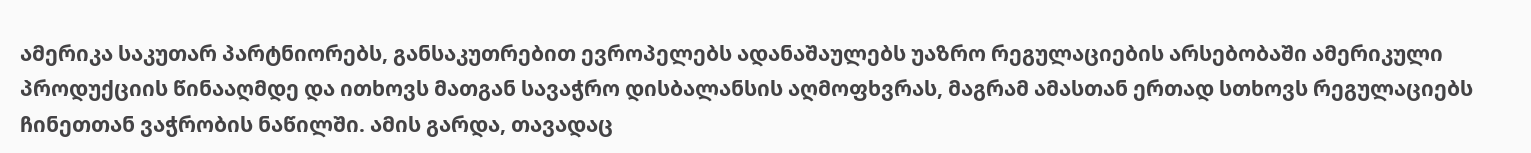ამერიკა საკუთარ პარტნიორებს, განსაკუთრებით ევროპელებს ადანაშაულებს უაზრო რეგულაციების არსებობაში ამერიკული პროდუქციის წინააღმდე და ითხოვს მათგან სავაჭრო დისბალანსის აღმოფხვრას, მაგრამ ამასთან ერთად სთხოვს რეგულაციებს ჩინეთთან ვაჭრობის ნაწილში. ამის გარდა, თავადაც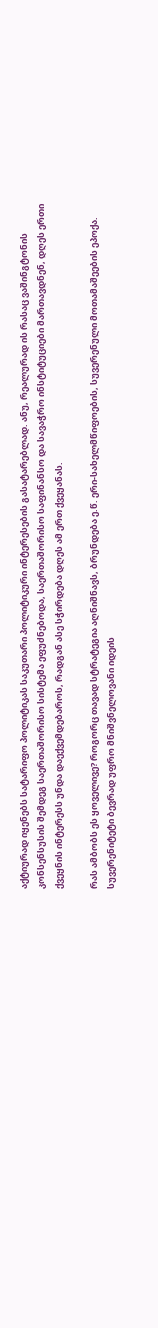აქტიურად იყენებს სატარიფო პოლიტიკას საკუთარი პოლიტიკური ინტერესების გასატარებლად. ანუ, რეალურად ის რასაც ვაშინგტონის კონსენსუსის შემდეგ საერთაშორისო სისტემა ეფუძნებოდა, საერთაშორისო საფინანსო და სავაჭრო ინსტიტუციები მართავდნენ, დღეს ერთი ქვეყნის ინტერესს უნდა დაექვემდებაროს, რადგან ასე სჭირდება დღეს ამ ერთ ქვეყანას.

რას ამბობს ეს ყოველივე? როგორც თავად სტრატეგია აღნიშნავს, ბრუნდება ე.წ. ერი-სახელმწიფოების, სუვერენული მოთამაშეების ეპოქა. სუვერენიტეტი ბევრად უფრო მნიშვნელოვანი იდეის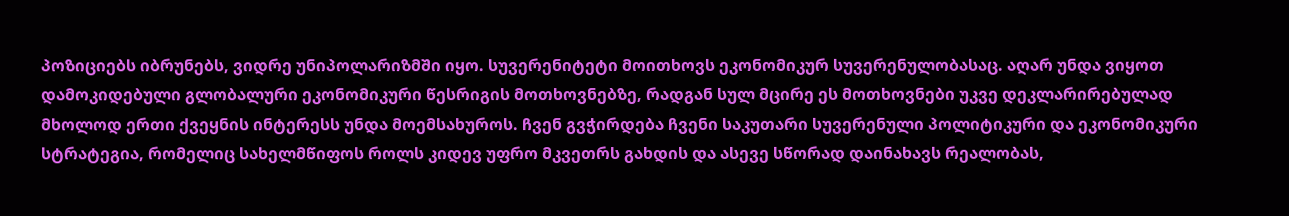პოზიციებს იბრუნებს, ვიდრე უნიპოლარიზმში იყო. სუვერენიტეტი მოითხოვს ეკონომიკურ სუვერენულობასაც. აღარ უნდა ვიყოთ დამოკიდებული გლობალური ეკონომიკური წესრიგის მოთხოვნებზე, რადგან სულ მცირე ეს მოთხოვნები უკვე დეკლარირებულად მხოლოდ ერთი ქვეყნის ინტერესს უნდა მოემსახუროს. ჩვენ გვჭირდება ჩვენი საკუთარი სუვერენული პოლიტიკური და ეკონომიკური სტრატეგია, რომელიც სახელმწიფოს როლს კიდევ უფრო მკვეთრს გახდის და ასევე სწორად დაინახავს რეალობას,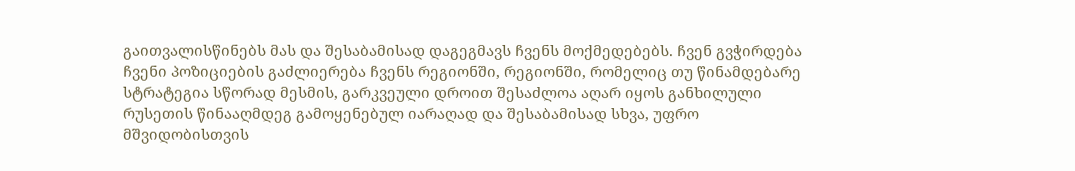გაითვალისწინებს მას და შესაბამისად დაგეგმავს ჩვენს მოქმედებებს. ჩვენ გვჭირდება ჩვენი პოზიციების გაძლიერება ჩვენს რეგიონში, რეგიონში, რომელიც თუ წინამდებარე სტრატეგია სწორად მესმის, გარკვეული დროით შესაძლოა აღარ იყოს განხილული რუსეთის წინააღმდეგ გამოყენებულ იარაღად და შესაბამისად სხვა, უფრო მშვიდობისთვის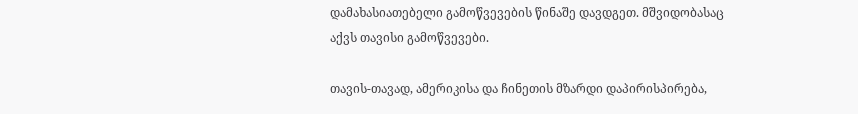დამახასიათებელი გამოწვევების წინაშე დავდგეთ. მშვიდობასაც აქვს თავისი გამოწვევები.

თავის-თავად, ამერიკისა და ჩინეთის მზარდი დაპირისპირება,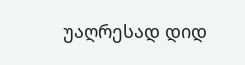უაღრესად დიდ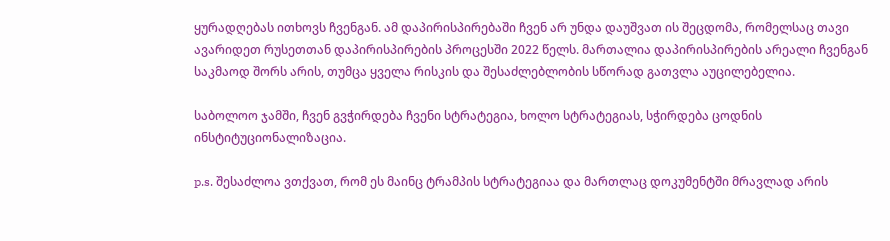ყურადღებას ითხოვს ჩვენგან. ამ დაპირისპირებაში ჩვენ არ უნდა დაუშვათ ის შეცდომა, რომელსაც თავი ავარიდეთ რუსეთთან დაპირისპირების პროცესში 2022 წელს. მართალია დაპირისპირების არეალი ჩვენგან საკმაოდ შორს არის, თუმცა ყველა რისკის და შესაძლებლობის სწორად გათვლა აუცილებელია.

საბოლოო ჯამში, ჩვენ გვჭირდება ჩვენი სტრატეგია, ხოლო სტრატეგიას, სჭირდება ცოდნის ინსტიტუციონალიზაცია.

p.s. შესაძლოა ვთქვათ, რომ ეს მაინც ტრამპის სტრატეგიაა და მართლაც დოკუმენტში მრავლად არის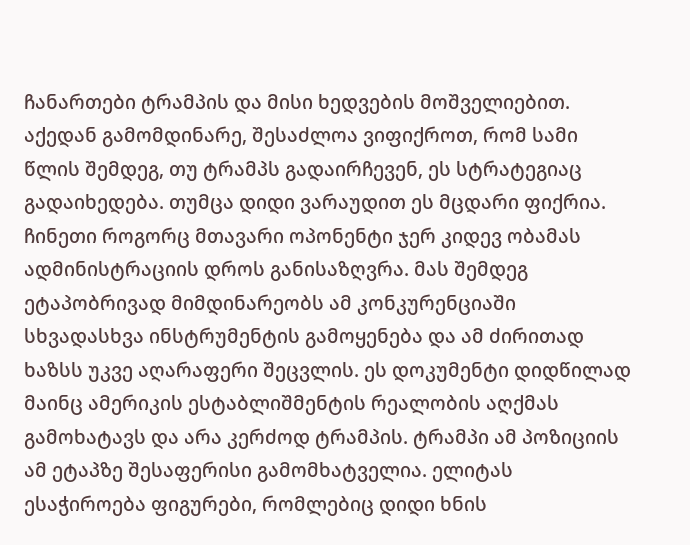ჩანართები ტრამპის და მისი ხედვების მოშველიებით. აქედან გამომდინარე, შესაძლოა ვიფიქროთ, რომ სამი წლის შემდეგ, თუ ტრამპს გადაირჩევენ, ეს სტრატეგიაც გადაიხედება. თუმცა დიდი ვარაუდით ეს მცდარი ფიქრია. ჩინეთი როგორც მთავარი ოპონენტი ჯერ კიდევ ობამას ადმინისტრაციის დროს განისაზღვრა. მას შემდეგ ეტაპობრივად მიმდინარეობს ამ კონკურენციაში სხვადასხვა ინსტრუმენტის გამოყენება და ამ ძირითად ხაზსს უკვე აღარაფერი შეცვლის. ეს დოკუმენტი დიდწილად მაინც ამერიკის ესტაბლიშმენტის რეალობის აღქმას გამოხატავს და არა კერძოდ ტრამპის. ტრამპი ამ პოზიციის ამ ეტაპზე შესაფერისი გამომხატველია. ელიტას ესაჭიროება ფიგურები, რომლებიც დიდი ხნის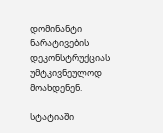დომინანტი ნარატივების დეკონსტრუქციას უმტკივნეულოდ მოახდენენ.

სტატიაში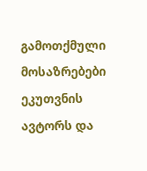გამოთქმული მოსაზრებები ეკუთვნის ავტორს და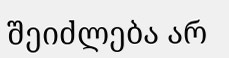შეიძლება არ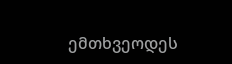ემთხვეოდეს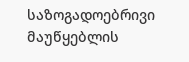საზოგადოებრივი მაუწყებლის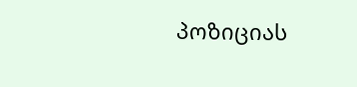პოზიციას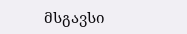მსგავსი